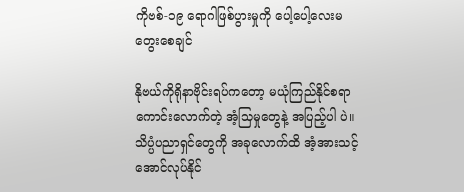ကိုဗစ်-၁၉ ရောဂါဖြစ်ပွားမှုကို ပေါ့ပေါ့လေးမတွေးစေချင်

နိုဗယ်ကိုရိုနာဗိုင်းရပ်ကတော့ မယုံကြည်နိုင်စရာကောင်းလောက်တဲ့ အံ့သြမှုတွေနဲ့ အပြည့်ပါ ပဲ။ သိပ္ပံပညာရှင်တွေကို အခုလောက်ထိ အံ့အားသင့်အောင်လုပ်နိုင်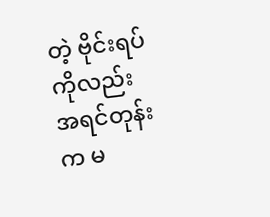တဲ့ ဗိုင်းရပ်ကိုလည်း  အရင်တုန်းက မ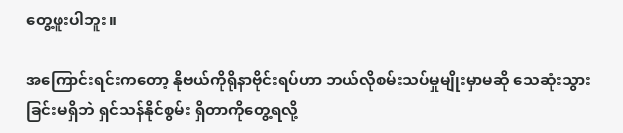တွေ့ဖူးပါဘူး။

အကြောင်းရင်းကတော့ နိုဗယ်ကိုရိုနာဗိုင်းရပ်ဟာ ဘယ်လိုစမ်းသပ်မှုမျိုးမှာမဆို သေဆုံးသွား ခြင်းမရှိဘဲ ရှင်သန်နိုင်စွမ်း ရှိတာကိုတွေ့ရလို့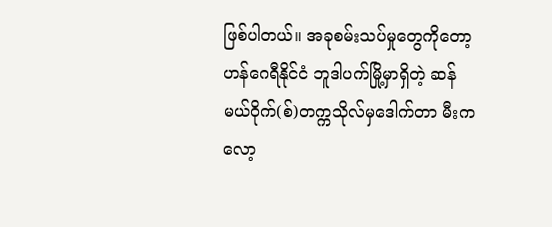ဖြစ်ပါတယ်။ အခုစမ်းသပ်မှုတွေကိုတော့ ဟန်ဂေရီနိုင်ငံ ဘူဒါပက်မြို့မှာရှိတဲ့ ဆန်မယ်ဝိုက်(စ်)တက္ကသိုလ်မှဒေါက်တာ မီးကလော့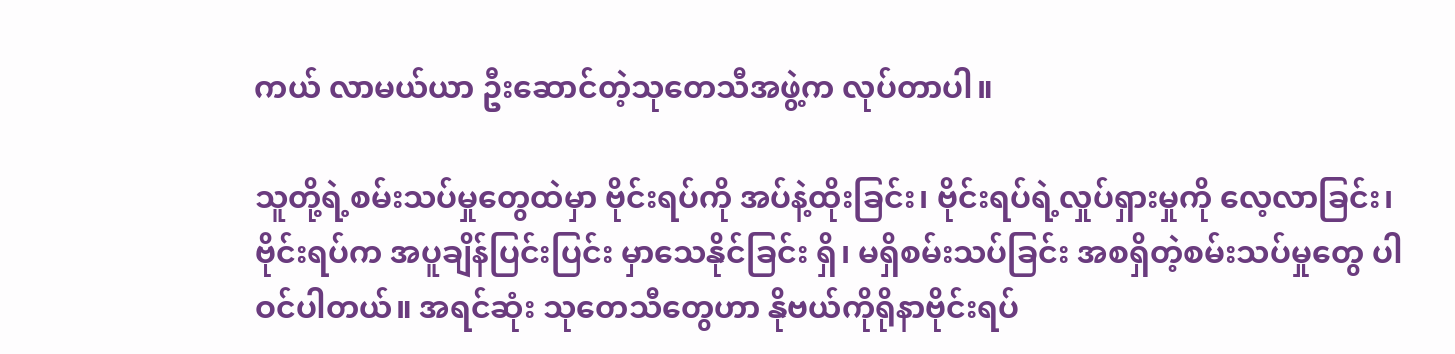ကယ် လာမယ်ယာ ဦးဆောင်တဲ့သုတေသီအဖွဲ့က လုပ်တာပါ။

သူတို့ရဲ့စမ်းသပ်မှုတွေထဲမှာ ဗိုင်းရပ်ကို အပ်နဲ့ထိုးခြင်း၊ ဗိုင်းရပ်ရဲ့လှုပ်ရှားမှုကို လေ့လာခြင်း၊ ဗိုင်းရပ်က အပူချိန်ပြင်းပြင်း မှာသေနိုင်ခြင်း ရှိ၊ မရှိစမ်းသပ်ခြင်း အစရှိတဲ့စမ်းသပ်မှုတွေ ပါဝင်ပါတယ်။ အရင်ဆုံး သုတေသီတွေဟာ နိုဗယ်ကိုရိုနာဗိုင်းရပ်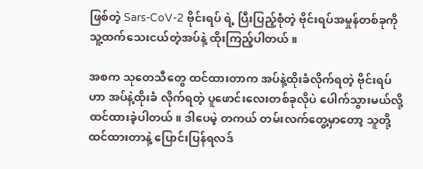ဖြစ်တဲ့ Sars-CoV-2 ဗိုင်းရပ် ရဲ့ ပြီးပြည့်စုံတဲ့ ဗိုင်းရပ်အမှုန်တစ်ခုကို သူ့ထက်သေးငယ်တဲ့အပ်နဲ့ ထိုးကြည့်ပါတယ်။

အစက သုတေသီတွေ ထင်ထားတာက အပ်နဲ့ထိုးခံလိုက်ရတဲ့ ဗိုင်းရပ်ဟာ အပ်နဲ့ထိုးခံ လိုက်ရတဲ့ ပူဖောင်းလေးတစ်ခုလိုပဲ ပေါက်သွားမယ်လို့ ထင်ထားခဲ့ပါတယ်။ ဒါပေမဲ့ တကယ် တမ်းလက်တွေ့မှာတော့ သူတို့ထင်ထားတာနဲ့ ပြောင်းပြန်ရလဒ်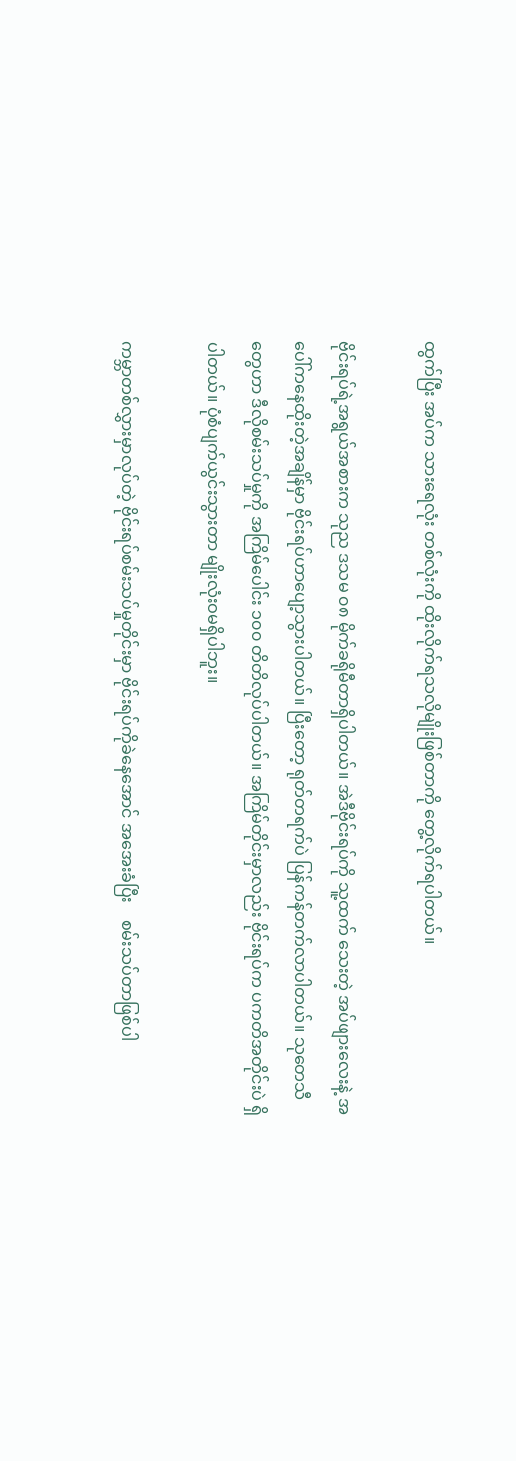ထွက်ပြီး အပ်က သားရေလုံး တစ်လုံးကို ထိုးလိုက်ရသလိုမျိုးဖြစ်တာကို တွေ့လိုက်ရပါတယ်။

ဗိုင်းရပ်ရဲ့အရွယ်အစားက သုည ဒသမ ၀၈ မိုက်ခရိုမီတာရှိပါတယ်။ အဲဒီဗိုင်းရပ်ကို သူ့ထက် သေးတဲ့ အပ်ဖျားလေးနဲ့ အပေါ်ကနေထိုးတဲ့အချိန်မှာ ဗိုင်းရပ်ဟာပျော့သွားပါတယ်။ ပြီးတော့ ရုတ်တရက်ပဲ ပြန်ကန်တက်လာပါတယ်။ သုတေသီတွေဟာ ဒီလိုစမ်းသပ်မှုကို အကြိမ်ပေါင်း ၁၀၀ တိတိလုပ်ပါတယ်။ အကြိမ်တိုင်းမှာလည်း ဗိုင်းရပ်က ပကတိအတိုင်းပဲ ရှိပါတယ်။ ပုံစံပျက်ယွင်းသွားတာ မျိုးလုံးဝမရှိပါဘူး။

ကမ္ဘာတစ်လွှားမှာလုပ်တဲ့ ဗိုင်းရပ်စမ်းသပ်မှုတိုင်းမှာ ဗိုင်းရပ်ကိုခဲနေအောင် အအေးခံပြီး    စမ်းသပ်တာဖြစ်ပါ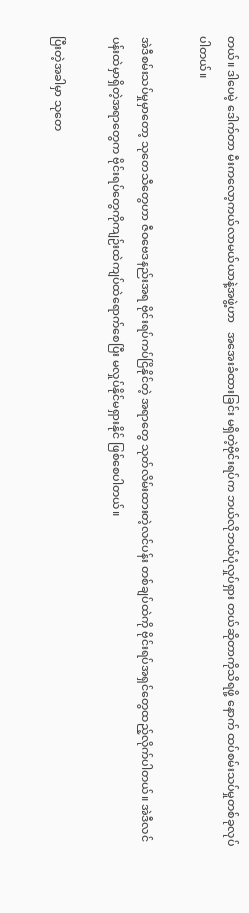တယ်။ ဒါပေမဲ့ ဒေါက်တာ မီးကလော့ကယ်လာမယ်ယာနဲ့အဖွဲ့ဟာ   အအေးခံထားခြင်း မရှိတဲ့ဗိုင်းရပ်က ဘယ်လိုဘယ်ပုံလှုပ်ရှား တယ်ဆိုတာကိုသိရဖို့ နောက် ထပ်စမ်းသပ်မှုတစ်ခုလုပ်ပါတယ်။

အဲဒီစမ်းသပ်မှုမှာတော့ သုတေသီတွေဟာ ဇီဝဗေဒနည်းအရ ဗိုင်းရပ်ကပ်ငြိနိုင်တဲ့ အရာတွေ သုတ်လိမ်းထားတဲ့လင်ပန်း တစ်ချပ်ထဲကို ဗိုင်းရပ်အရှင်တွေထည့်လိုက်ပါတယ်။ အဲဒီလင် ပန်းထဲမှာရှိတဲ့အရာတွေက ဗိုင်းရပ်တွေကိုကျဉ်းထဲကျပ်ထဲရောက်စေပြီး မလှုပ်နိုင်မရှားနိုင် ဖြစ်စေပါတယ်။

ပြီးတဲ့အခါမှာ သုတေ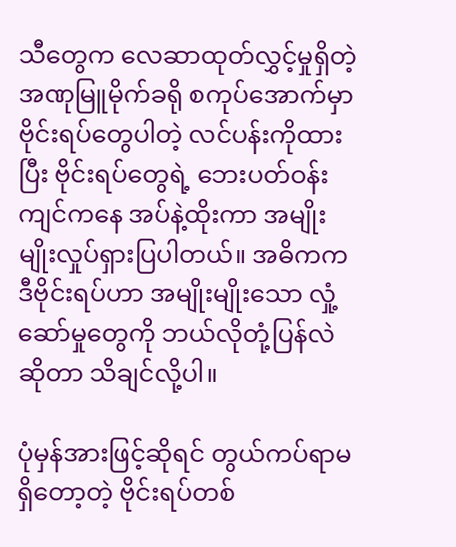သီတွေက လေဆာထုတ်လွှင့်မှုရှိတဲ့ အဏုမြူမိုက်ခရို စကုပ်အောက်မှာ ဗိုင်းရပ်တွေပါတဲ့ လင်ပန်းကိုထားပြီး ဗိုင်းရပ်တွေရဲ့ ဘေးပတ်ဝန်းကျင်ကနေ အပ်နဲ့ထိုးကာ အမျိုးမျိုးလှုပ်ရှားပြပါတယ်။ အဓိကက ဒီဗိုင်းရပ်ဟာ အမျိုးမျိုးသော လှုံ့ဆော်မှုတွေကို ဘယ်လိုတုံ့ပြန်လဲဆိုတာ သိချင်လို့ပါ။

ပုံမှန်အားဖြင့်ဆိုရင် တွယ်ကပ်ရာမရှိတော့တဲ့ ဗိုင်းရပ်တစ်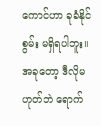ကောင်ဟာ ခုခံနိုင်စွမ်း မရှိရပါဘူး။   အခုတော့ ဒီလိုမဟုတ်ဘဲ ရောက်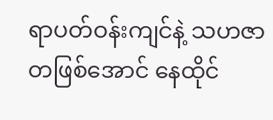ရာပတ်ဝန်းကျင်နဲ့ သဟဇာတဖြစ်အောင် နေထိုင်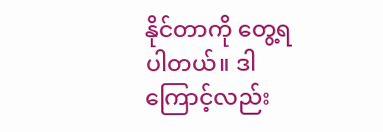နိုင်တာကို တွေ့ရပါတယ်။ ဒါကြောင့်လည်း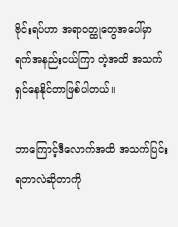ဗိုင်းရပ်ဟာ အရာဝတ္ထုတွေအပေါ်မှာ ရက်အနည်းငယ်ကြာ တဲ့အထိ အသက်ရှင်နေနိုင်တာဖြစ်ပါတယ်။

ဘာကြောင့်ဒီလောက်အထိ အသက်ပြင်းရတာလဲဆိုတာကို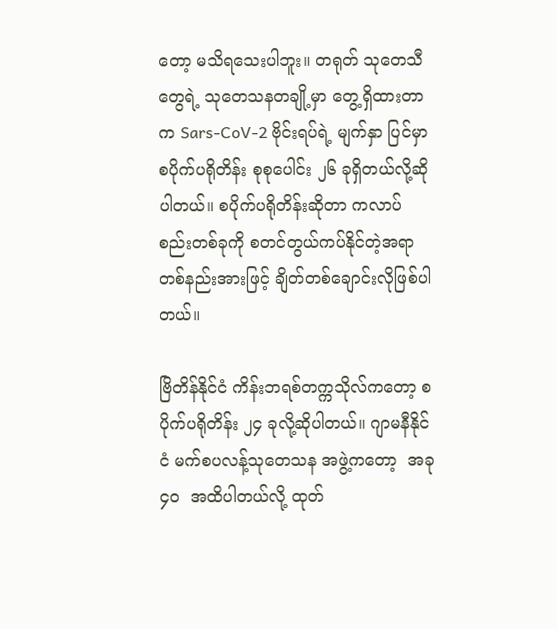တော့ မသိရသေးပါဘူး။ တရုတ် သုတေသီတွေရဲ့ သုတေသနတချို့မှာ တွေ့ရှိထားတာက Sars-CoV-2 ဗိုင်းရပ်ရဲ့ မျက်နှာ ပြင်မှာ စပိုက်ပရိုတိန်း စုစုပေါင်း ၂၆ ခုရှိတယ်လို့ဆိုပါတယ်။ စပိုက်ပရိုတိန်းဆိုတာ ကလာပ် စည်းတစ်ခုကို စတင်တွယ်ကပ်နိုင်တဲ့အရာ တစ်နည်းအားဖြင့် ချိတ်တစ်ချောင်းလိုဖြစ်ပါ တယ်။

ဗြိတိန်နိုင်ငံ ကိန်းဘရစ်တက္ကသိုလ်ကတော့ စပိုက်ပရိုတိန်း ၂၄ ခုလို့ဆိုပါတယ်။ ဂျာမနီနိုင်ငံ မက်စပလန့်သုတေသန အဖွဲ့ကတော့  အခု ၄၀  အထိပါတယ်လို့ ထုတ်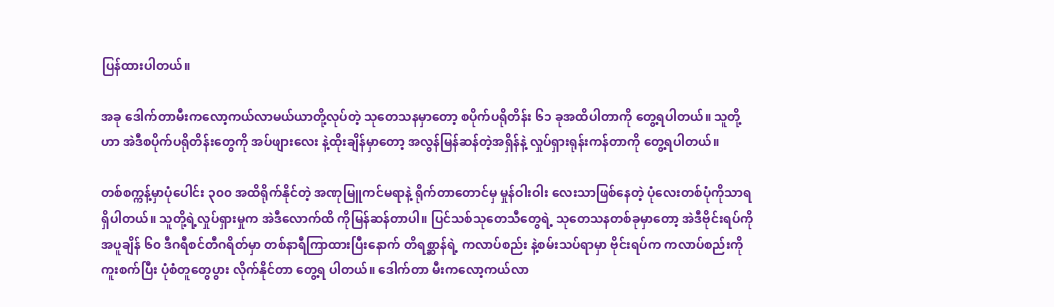ပြန်ထားပါတယ်။

အခု ဒေါက်တာမီးကလော့ကယ်လာမယ်ယာတို့လုပ်တဲ့ သုတေသနမှာတော့ စပိုက်ပရိုတိန်း ၆၁ ခုအထိပါတာကို တွေ့ရပါတယ်။ သူတို့ဟာ အဲဒီစပိုက်ပရိုတိန်းတွေကို အပ်ဖျားလေး နဲ့ထိုးချိန်မှာတော့ အလွန်မြန်ဆန်တဲ့အရှိန်နဲ့ လှုပ်ရှားရုန်းကန်တာကို တွေ့ရပါတယ်။

တစ်စက္ကန့်မှာပုံပေါင်း ၃၀၀ အထိရိုက်နိုင်တဲ့ အဏုမြူကင်မရာနဲ့ ရိုက်တာတောင်မှ မှုန်ဝါးဝါး လေးသာဖြစ်နေတဲ့ ပုံလေးတစ်ပုံကိုသာရရှိပါတယ်။ သူတို့ရဲ့လှုပ်ရှားမှုက အဲဒီလောက်ထိ ကိုမြန်ဆန်တာပါ။ ပြင်သစ်သုတေသီတွေရဲ့ သုတေသနတစ်ခုမှာတော့ အဲဒီဗိုင်းရပ်ကို အပူချိန် ၆၀ ဒီဂရီစင်တီဂရိတ်မှာ တစ်နာရီကြာထားပြီးနောက် တိရစ္ဆာန်ရဲ့ ကလာပ်စည်း နဲ့စမ်းသပ်ရာမှာ ဗိုင်းရပ်က ကလာပ်စည်းကိုကူးစက်ပြီး ပုံစံတူတွေပွား လိုက်နိုင်တာ တွေ့ရ ပါတယ်။ ဒေါက်တာ မီးကလော့ကယ်လာ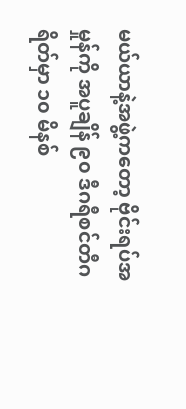မယ်ယာနဲ့အဖွဲ့ကတော့ ဗိုင်းရပ်အမှုန်ကို အပူချိန် ၉၀ ဒီဂရီစင်တီဂရိတ်မှာ ၁၀ မိနစ်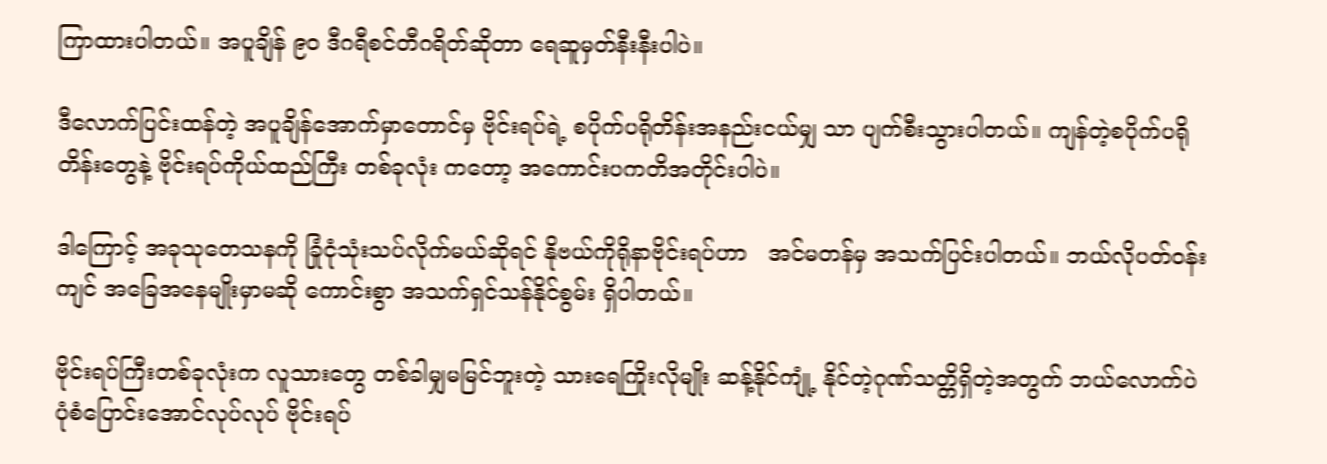ကြာထားပါတယ်။ အပူချိန် ၉၀ ဒီဂရီစင်တီဂရိတ်ဆိုတာ ရေဆူမှတ်နီးနီးပါပဲ။

ဒီလောက်ပြင်းထန်တဲ့ အပူချိန်အောက်မှာတောင်မှ ဗိုင်းရပ်ရဲ့ စပိုက်ပရိုတိန်းအနည်းငယ်မျှ သာ ပျက်စီးသွားပါတယ်။ ကျန်တဲ့စပိုက်ပရိုတိန်းတွေနဲ့ ဗိုင်းရပ်ကိုယ်ထည်ကြီး တစ်ခုလုံး ကတော့ အကောင်းပကတိအတိုင်းပါပဲ။

ဒါကြောင့် အခုသုတေသနကို ခြုံငုံသုံးသပ်လိုက်မယ်ဆိုရင် နိုဗယ်ကိုရိုနာဗိုင်းရပ်ဟာ   အင်မတန်မှ အသက်ပြင်းပါတယ်။ ဘယ်လိုပတ်ဝန်းကျင် အခြေအနေမျိုးမှာမဆို ကောင်းစွာ အသက်ရှင်သန်နိုင်စွမ်း ရှိပါတယ်။

ဗိုင်းရပ်ကြီးတစ်ခုလုံးက လူသားတွေ တစ်ခါမျှမမြင်ဘူးတဲ့ သားရေကြိုးလိုမျိုး ဆန့်နိုင်ကျုံ့ နိုင်တဲ့ဂုဏ်သတ္တိရှိတဲ့အတွက် ဘယ်လောက်ပဲ ပုံစံပြောင်းအောင်လုပ်လုပ် ဗိုင်းရပ်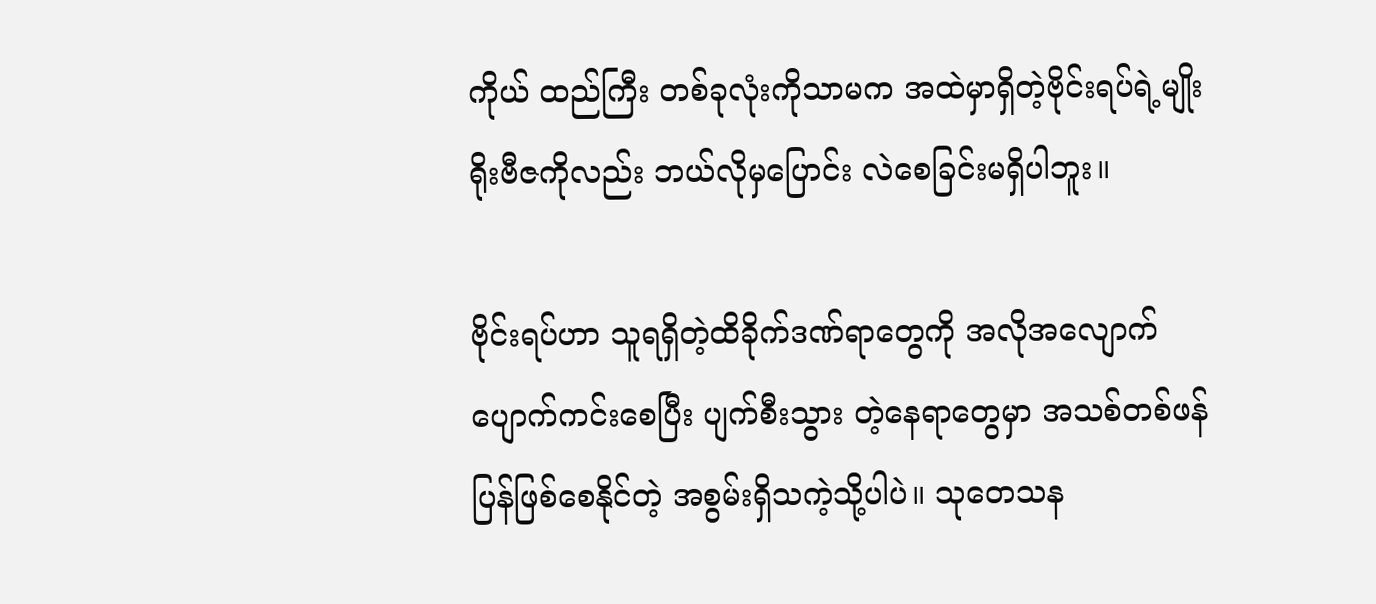ကိုယ် ထည်ကြီး တစ်ခုလုံးကိုသာမက အထဲမှာရှိတဲ့ဗိုင်းရပ်ရဲ့မျိုးရိုးဗီဇကိုလည်း ဘယ်လိုမှပြောင်း လဲစေခြင်းမရှိပါဘူး။

ဗိုင်းရပ်ဟာ သူရရှိတဲ့ထိခိုက်ဒဏ်ရာတွေကို အလိုအလျောက်ပျောက်ကင်းစေပြီး ပျက်စီးသွား တဲ့နေရာတွေမှာ အသစ်တစ်ဖန်ပြန်ဖြစ်စေနိုင်တဲ့ အစွမ်းရှိသကဲ့သို့ပါပဲ။ သုတေသန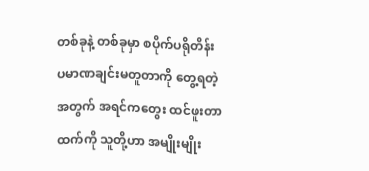တစ်ခုနဲ့ တစ်ခုမှာ စပိုက်ပရိုတိန်းပမာဏချင်းမတူတာကို တွေ့ရတဲ့အတွက် အရင်ကတွေး ထင်ဖူးတာ ထက်ကို သူတို့ဟာ အမျိုးမျိုး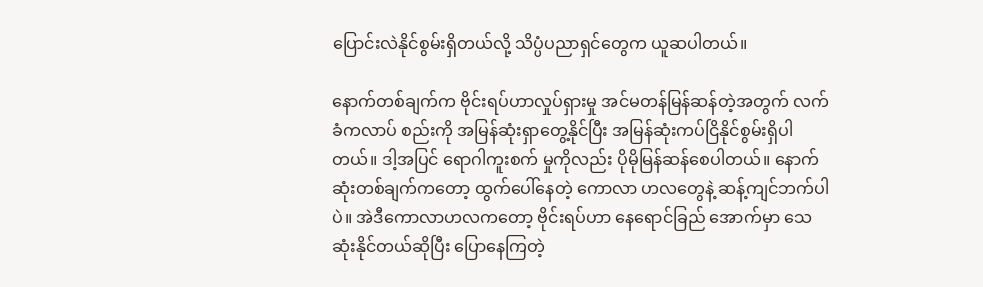ပြောင်းလဲနိုင်စွမ်းရှိတယ်လို့ သိပ္ပံပညာရှင်တွေက ယူဆပါတယ်။

နောက်တစ်ချက်က ဗိုင်းရပ်ဟာလှုပ်ရှားမှု အင်မတန်မြန်ဆန်တဲ့အတွက် လက်ခံကလာပ် စည်းကို အမြန်ဆုံးရှာတွေ့နိုင်ပြီး အမြန်ဆုံးကပ်ငြိနိုင်စွမ်းရှိပါတယ်။ ဒါ့အပြင် ရောဂါကူးစက် မှုကိုလည်း ပိုမိုမြန်ဆန်စေပါတယ်။ နောက်ဆုံးတစ်ချက်ကတော့ ထွက်ပေါ်နေတဲ့ ကောလာ ဟလတွေနဲ့ ဆန့်ကျင်ဘက်ပါပဲ။ အဲဒီကောလာဟလကတော့ ဗိုင်းရပ်ဟာ နေရောင်ခြည် အောက်မှာ သေဆုံးနိုင်တယ်ဆိုပြီး ပြောနေကြတဲ့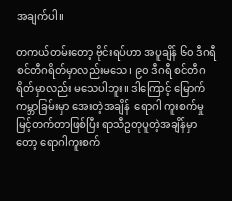အချက်ပါ။

တကယ်တမ်းတော့ ဗိုင်းရပ်ဟာ အပူချိန် ၆၀ ဒီဂရီစင်တီဂရိတ်မှာလည်းမသေ၊ ၉၀ ဒီဂရီ စင်တီဂရိတ်မှာလည်း မသေပါဘူး။ ဒါကြောင့် မြောက်ကမ္ဘာခြမ်းမှာ အေးတဲ့အချိန်  ရောဂါ ကူးစက်မှုမြင့်တက်တာဖြစ်ပြီး ရာသီဥတုပူတဲ့အချိန်မှာတော့ ရောဂါကူးစက်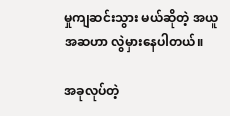မှုကျဆင်းသွား မယ်ဆိုတဲ့ အယူအဆဟာ လွဲမှားနေပါတယ်။

အခုလုပ်တဲ့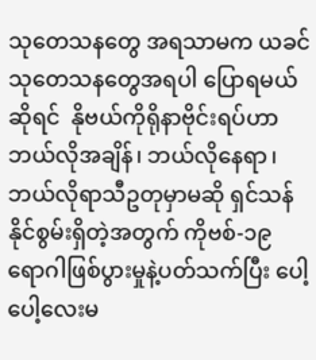သုတေသနတွေ အရသာမက ယခင်သုတေသနတွေအရပါ ပြောရမယ်ဆိုရင်  နိုဗယ်ကိုရိုနာဗိုင်းရပ်ဟာ ဘယ်လိုအချိန်၊ ဘယ်လိုနေရာ၊ ဘယ်လိုရာသီဥတုမှာမဆို ရှင်သန် နိုင်စွမ်းရှိတဲ့အတွက် ကိုဗစ်-၁၉ ရောဂါဖြစ်ပွားမှုနဲ့ပတ်သက်ပြီး ပေါ့ပေါ့လေးမ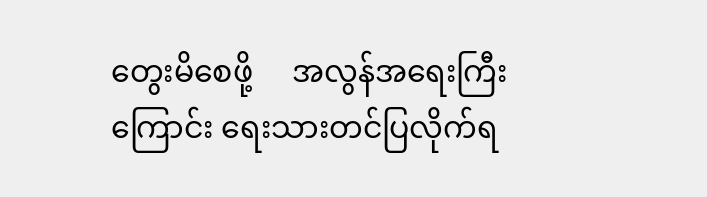တွေးမိစေဖို့     အလွန်အရေးကြီးကြောင်း ရေးသားတင်ပြလိုက်ရ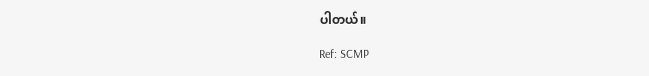ပါတယ်။

Ref: SCMP